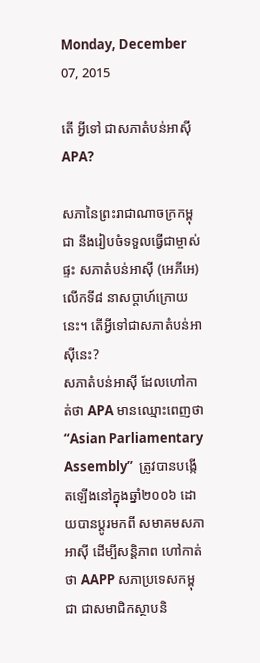Monday, December 07, 2015

តើ អ្វីទៅ ជាសភាតំបន់អាស៊ី APA?

សភានៃព្រះរាជាណាចក្រកម្ពុជា នឹងរៀបចំទទួលធ្វើជាម្ចាស់ផ្ទះ សភាតំបន់អាស៊ី (អេភីអេ) លើកទី៨ នាសប្តាហ៍ក្រោយនេះ។ តើអ្វីទៅជាសភាតំបន់អាស៊ីនេះ?
សភាតំបន់អាស៊ី ដែលហៅកាត់ថា APA មានឈ្មោះពេញថា “Asian Parliamentary Assembly”  ត្រូវបានបង្កើតឡើងនៅក្នុងឆ្នាំ២០០៦ ដោយបានប្តូរមកពី សមាគមសភាអាស៊ី ដើម្បីសន្តិភាព ហៅកាត់ថា AAPP សភាប្រទេសកម្ពុជា ជាសមាជិកស្ថាបនិ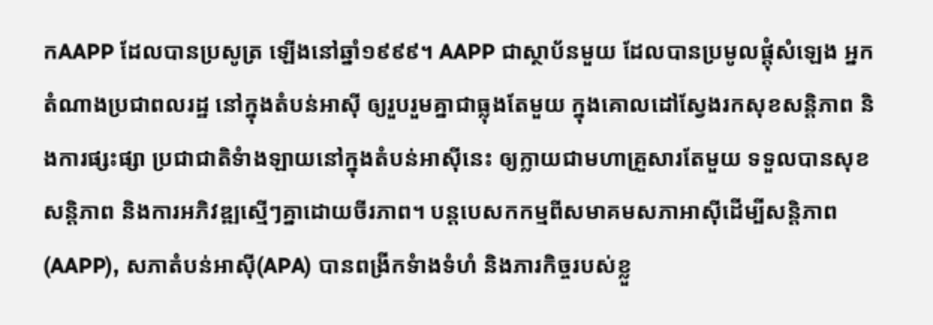កAAPP ដែលបានប្រសូត្រ ឡើងនៅឆ្នាំ១៩៩៩។ AAPP ជាស្ថាប័នមួយ ដែលបានប្រមូលផ្តុំសំឡេង អ្នកតំណាងប្រជាពលរដ្ឋ នៅក្នុងតំបន់អាស៊ី ឲ្យរួបរួមគ្នាជាធ្លុងតែមួយ ក្នុងគោលដៅស្វែងរកសុខសន្តិភាព និងការផ្សះផ្សា ប្រជាជាតិទំាងឡាយនៅក្នុងតំបន់អាស៊ីនេះ ឲ្យក្លាយជាមហាគ្រួសារតែមួយ ទទួលបានសុខសន្តិភាព និងការអភិវឌ្ឍស្មើៗគ្នាដោយចីរភាព។ បន្តបេសកកម្មពីសមាគមសភាអាស៊ីដើម្បីសន្តិភាព(AAPP), សភាតំបន់អាស៊ី(APA) បានពង្រីកទំាងទំហំ និងភារកិច្ចរបស់ខ្លួ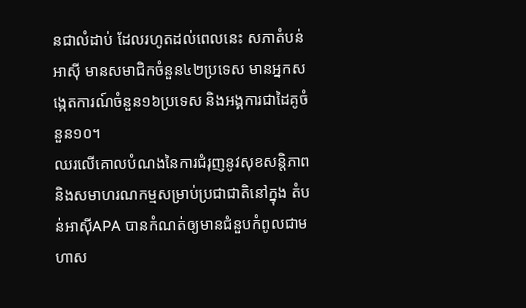នជាលំដាប់ ដែលរហូតដល់ពេលនេះ សភាតំបន់អាស៊ី មានសមាជិកចំនួន៤២ប្រទេស មានអ្នកសង្កេតការណ៍ចំនួន១៦ប្រទេស និងអង្គការជាដៃគូចំនួន១០។
ឈរលើគោលបំណងនៃការជំរុញនូវសុខសន្តិភាព និងសមាហរណកម្មសម្រាប់ប្រជាជាតិនៅក្នុង តំបន់អាស៊ីAPA បានកំណត់ឲ្យមានជំនួបកំពូលជាមហាស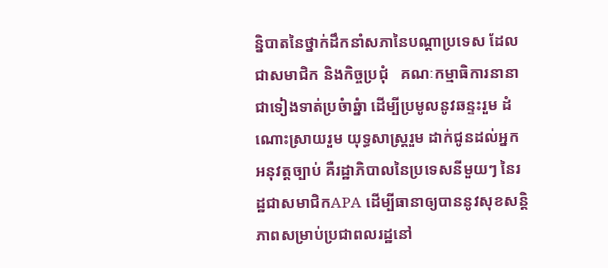ន្និបាតនៃថ្នាក់ដឹកនាំសភានៃបណ្តាប្រទេស ដែលជាសមាជិក និងកិច្ចប្រជុំ   គណៈកម្មាធិការនានា ជាទៀងទាត់ប្រចំាឆ្នំា ដើម្បីប្រមូលនូវឆន្ទះរួម ដំណោះស្រាយរួម យុទ្ធសាស្រ្តរួម ដាក់ជូនដល់អ្នកអនុវត្តច្បាប់ គឺរដ្ឋាភិបាលនៃប្រទេសនីមួយៗ នៃរដ្ឋជាសមាជិកAPA ដើម្បីធានាឲ្យបាននូវសុខសន្តិភាពសម្រាប់ប្រជាពលរដ្ឋនៅ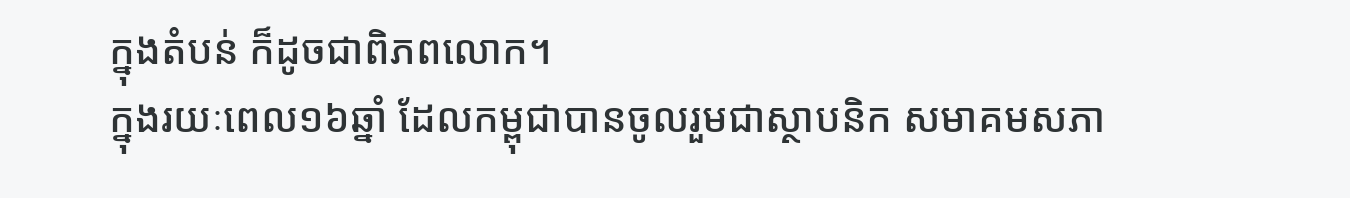ក្នុងតំបន់ ក៏ដូចជាពិភពលោក។
ក្នុងរយៈពេល១៦ឆ្នាំ ដែលកម្ពុជាបានចូលរួមជាស្ថាបនិក សមាគមសភា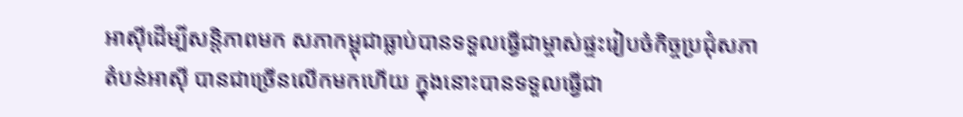អាស៊ីដើម្បីសន្តិភាពមក សភាកម្ពុជាធ្លាប់បានទទួលធ្វើជាម្ចាស់ផ្ទះរៀបចំកិច្ចប្រជុំសភាតំបន់អាស៊ី បានជាច្រើនលើកមកហើយ ក្នុងនោះបានទទួលធ្វើជា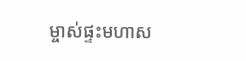ម្ចាស់ផ្ទះមហាស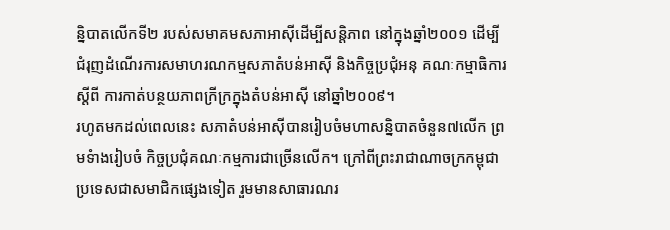ន្និបាតលើកទី២ របស់សមាគមសភាអាស៊ីដើម្បីសន្តិភាព នៅក្នុងឆ្នាំ២០០១ ដើម្បីជំរុញដំណើរការសមាហរណកម្មសភាតំបន់អាស៊ី និងកិច្ចប្រជុំអនុ គណៈកម្មាធិការស្តីពី ការកាត់បន្ថយភាពក្រីក្រក្នុងតំបន់អាស៊ី នៅឆ្នាំ២០០៩។
រហូតមកដល់ពេលនេះ សភាតំបន់អាស៊ីបានរៀបចំមហាសន្និបាតចំនួន៧លើក ព្រមទំាងរៀបចំ កិច្ចប្រជុំគណៈកម្មការជាច្រើនលើក។ ក្រៅពីព្រះរាជាណាចក្រកម្ពុជា ប្រទេសជាសមាជិកផ្សេងទៀត រួមមានសាធារណរ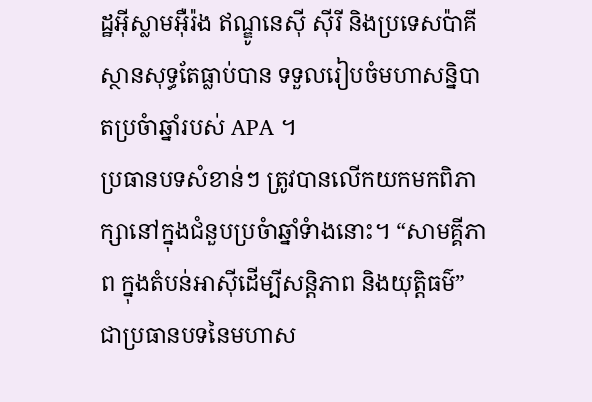ដ្ឋអ៊ីស្លាមអ៊ឺរ៉ង ឥណ្ឌូនេស៊ី ស៊ីរី និងប្រទេសប៉ាគីស្ថានសុទ្ធតែធ្លាប់បាន ទទួលរៀបចំមហាសន្និបាតប្រចំាឆ្នាំរបស់ APA ។
ប្រធានបទសំខាន់ៗ ត្រូវបានលើកយកមកពិភាក្សានៅក្នុងជំនួបប្រចំាឆ្នាំទំាងនោះ។ “សាមគ្គីភាព ក្នុងតំបន់អាស៊ីដើម្បីសន្តិភាព និងយុត្តិធម៌” ជាប្រធានបទនៃមហាស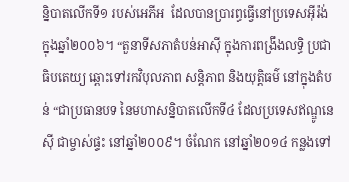ន្និបាតលើកទី១ របស់អេភីអ  ដែលបានប្រារព្ធធ្វើនៅប្រទេសអ៊ីរ៉ង់ ក្នុងឆ្នាំ២០០៦។ “តួនាទីសភាតំបន់អាស៊ី ក្នុងការពង្រឹងលទ្ធិ ប្រជាធិបតេយ្យ ឆ្ពោះទៅរកវិបុលភាព សន្តិភាព និងយុត្តិធម៌ នៅក្នុងតំបន់ “ជាប្រធានបទ នៃមហាសន្និបាតលើកទី៤ ដែលប្រទេសឥណ្ឌូនេស៊ី ជាម្ចាស់ផ្ទះ នៅឆ្នាំ២០០៩។ ចំណែក នៅឆ្នាំ២០១៤ កន្លងទៅ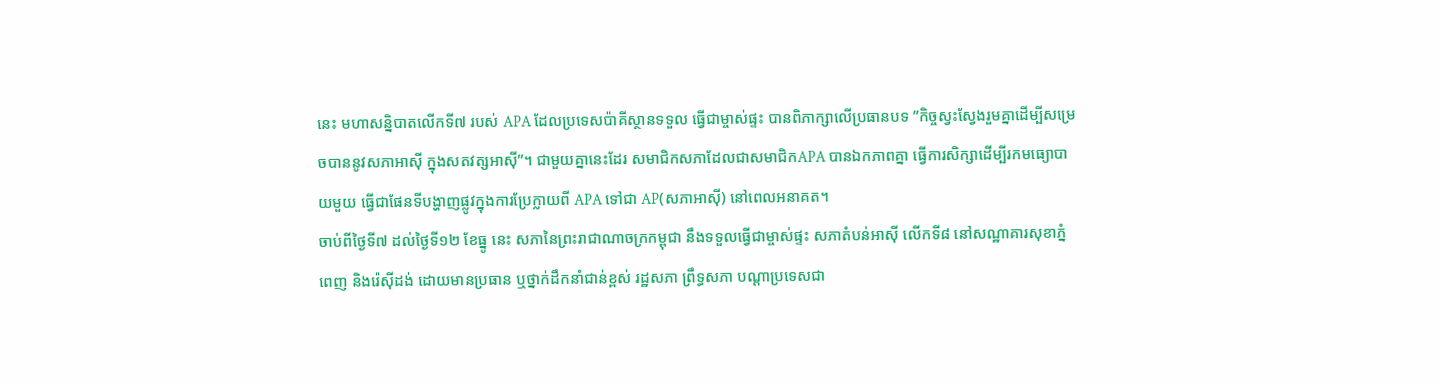នេះ មហាសន្និបាតលើកទី៧ របស់ APA ដែលប្រទេសប៉ាគីស្ថានទទួល ធ្វើជាម្ចាស់ផ្ទះ បានពិភាក្សាលើប្រធានបទ ”កិច្ចស្វះស្វែងរួមគ្នាដើម្បីសម្រេចបាននូវសភាអាស៊ី ក្នុងសតវត្សអាស៊ី”។ ជាមួយគ្នានេះដែរ សមាជិកសភាដែលជាសមាជិកAPA បានឯកភាពគ្នា ធ្វើការសិក្សាដើម្បីរកមធ្យោបាយមួយ ធ្វើជាផែនទីបង្ហាញផ្លូវក្នុងការប្រែក្លាយពី APA ទៅជា AP(សភាអាស៊ី) នៅពេលអនាគត។
ចាប់ពីថ្ងៃទី៧ ដល់ថ្ងៃទី១២ ខែធ្នូ នេះ សភានៃព្រះរាជាណាចក្រកម្ពុជា នឹងទទួលធ្វើជាម្ចាស់ផ្ទះ សភាតំបន់អាស៊ី លើកទី៨ នៅសណ្ឋាគារសុខាភ្នំពេញ និងរ៉េស៊ីដង់ ដោយមានប្រធាន ឬថ្នាក់ដឹកនាំជាន់ខ្ពស់ រដ្ឋសភា ព្រឹទ្ធសភា បណ្តាប្រទេសជា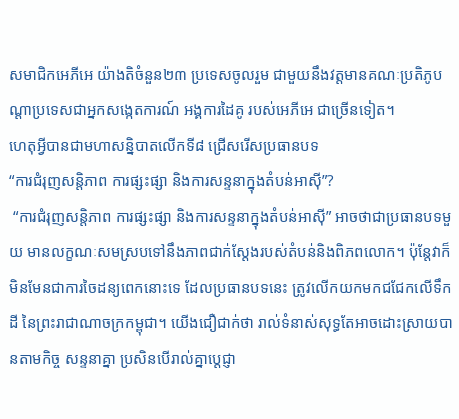សមាជិកអេភីអេ យ៉ាងតិចំនួន២៣ ប្រទេសចូលរួម ជាមួយនឹងវត្តមានគណៈប្រតិភូបណ្តាប្រទេសជាអ្នកសង្កេតការណ៍ អង្គការដៃគូ របស់អេភីអេ ជាច្រើនទៀត។
ហេតុអ្វីបានជាមហាសន្និបាតលើកទី៨ ជ្រើសរើសប្រធានបទ
“ការជំរុញសន្តិភាព ការផ្សះផ្សា និងការសន្ទនាក្នុងតំបន់អាស៊ី”?
 “ការជំរុញសន្តិភាព ការផ្សះផ្សា និងការសន្ទនាក្នុងតំបន់អាស៊ី” អាចថាជាប្រធានបទមួយ មានលក្ខណៈសមស្របទៅនឹងភាពជាក់ស្តែងរបស់តំបន់និងពិភពលោក។ ប៉ុន្តែវាក៏មិនមែនជាការចៃដន្យពេកនោះទេ ដែលប្រធានបទនេះ ត្រូវលើកយកមកជជែកលើទឹកដី នៃព្រះរាជាណាចក្រកម្ពុជា។ យើងជឿជាក់ថា រាល់ទំនាស់សុទ្ធតែអាចដោះស្រាយបានតាមកិច្ច សន្ទនាគ្នា ប្រសិនបើរាល់គ្នាប្តេជ្ញា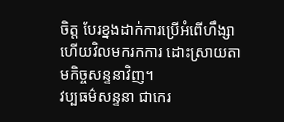ចិត្ត បែរខ្នងដាក់ការប្រើអំពើហឹង្សា ហើយវិលមករកការ ដោះស្រាយតាមកិច្ចសន្ទនាវិញ។
វប្បធម៌សន្ទនា ជាកេរ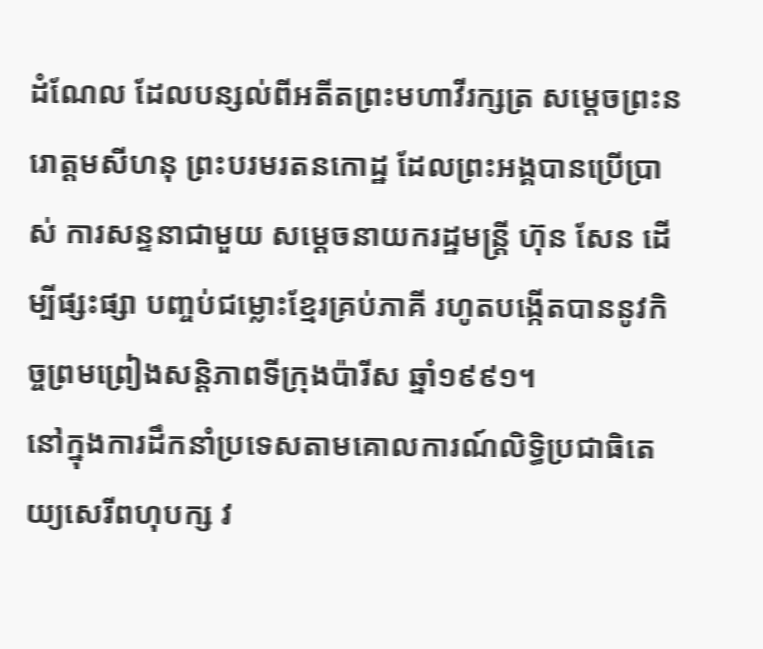ដំណែល ដែលបន្សល់ពីអតីតព្រះមហាវីរក្សត្រ សម្តេចព្រះនរោត្តមសីហនុ ព្រះបរមរតនកោដ្ឋ ដែលព្រះអង្គបានប្រើប្រាស់ ការសន្ទនាជាមួយ សម្តេចនាយករដ្ឋមន្រ្តី ហ៊ុន សែន ដើម្បីផ្សះផ្សា បញ្ចប់ជម្លោះខ្មែរគ្រប់ភាគី រហូតបង្កើតបាននូវកិច្ចព្រមព្រៀងសន្តិភាពទីក្រុងប៉ារីស ឆ្នាំ១៩៩១។
នៅក្នុងការដឹកនាំប្រទេសតាមគោលការណ៍លិទ្ធិប្រជាធិតេយ្យសេរីពហុបក្ស វ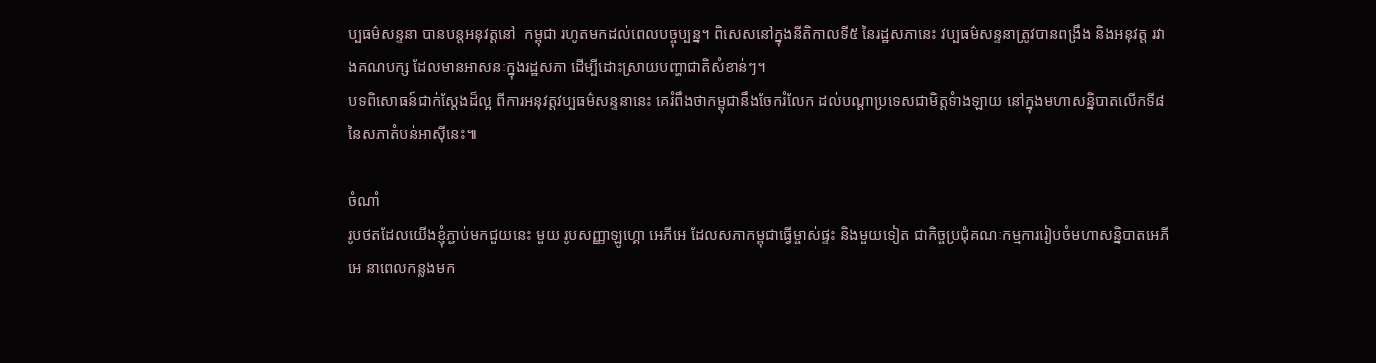ប្បធម៌សន្ទនា បានបន្តអនុវត្តនៅ  កម្ពុជា រហូតមកដល់ពេលបច្ចុប្បន្ន។ ពិសេសនៅក្នុងនីតិកាលទី៥ នៃរដ្ឋសភានេះ វប្បធម៌សន្ទនាត្រូវបានពង្រឹង និងអនុវត្ត រវាងគណបក្ស ដែលមានអាសនៈក្នុងរដ្ឋសភា ដើម្បីដោះស្រាយបញ្ហាជាតិសំខាន់ៗ។
បទពិសោធន៍ជាក់ស្តែងដ៏ល្អ ពីការអនុវត្តវប្បធម៌សន្ទនានេះ គេរំពឹងថាកម្ពុជានឹងចែករំលែក ដល់បណ្តាប្រទេសជាមិត្តទំាងឡាយ នៅក្នុងមហាសន្និបាតលើកទី៨ នៃសភាតំបន់អាស៊ីនេះ៕

ចំណាំ
រូបថតដែលយើងខ្ញុំភ្ជាប់មកជួយនេះ មួយ រូបសញ្ញាឡូហ្គោ អេភីអេ ដែលសភាកម្ពុជាធ្វើម្ចាស់ផ្ទះ និងមួយទៀត ជាកិច្ចប្រជុំគណៈកម្មការរៀបចំមហាសន្និបាតអេភីអេ នាពេលកន្លងមក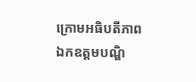ក្រោមអធិបតីភាព ឯកឧត្តមបណ្ឌិ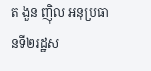ត ងួន ញ៉ិល អនុប្រធានទី២រដ្ឋស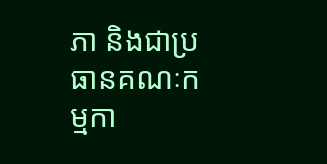ភា និងជាប្រធានគណៈកម្មកា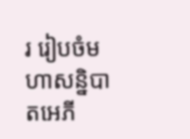រ រៀបចំមហាសន្និបាតអេភី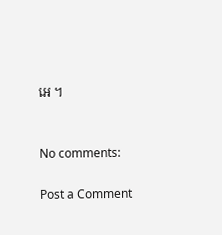អេ ។


No comments:

Post a Comment